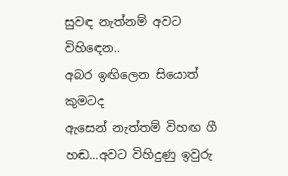සුවඳ නැත්නම් අවට විහිඳෙන..
අබර ඉඟිලෙන සියොත් කුමටද
ඇසෙන් නැත්තම් විහඟ ගී හඬ...අවට විහිදුණු ඉවුරු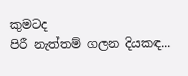කුමටද
පිරී නැත්තම් ගලන දියකඳ...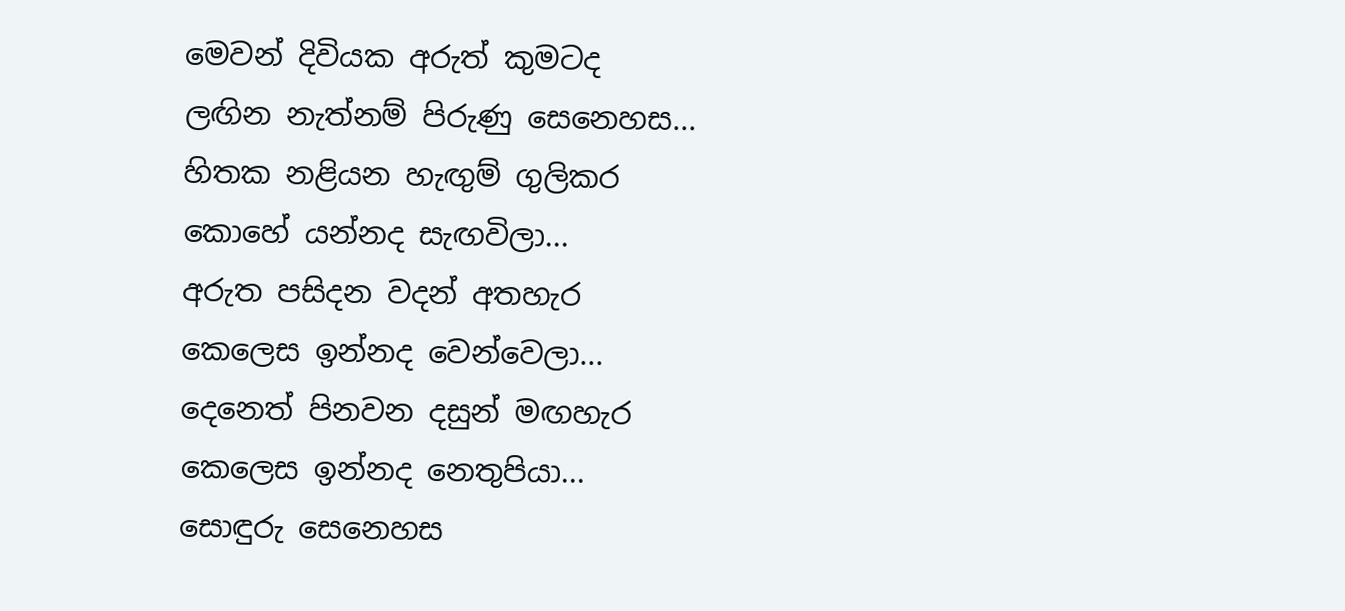මෙවන් දිවියක අරුත් කුමටද
ලඟින නැත්නම් පිරුණු සෙනෙහස...
හිතක නළියන හැඟුම් ගුලිකර
කොහේ යන්නද සැඟවිලා...
අරුත පසිදන වදන් අතහැර
කෙලෙස ඉන්නද වෙන්වෙලා...
දෙනෙත් පිනවන දසුන් මඟහැර
කෙලෙස ඉන්නද නෙතුපියා...
සොඳුරු සෙනෙහස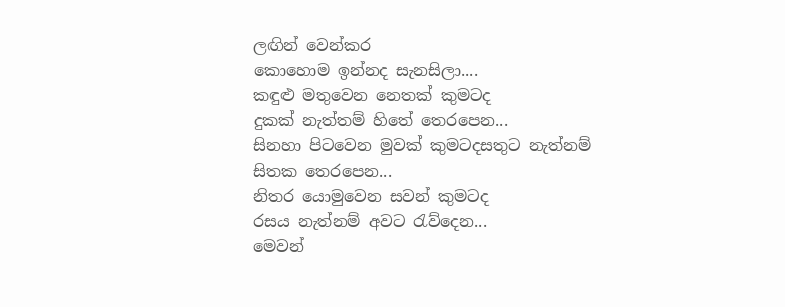ලඟින් වෙන්කර
කොහොම ඉන්නද සැනසිලා....
කඳුළු මතුවෙන නෙතක් කුමටද
දුකක් නැත්තම් හිතේ තෙරපෙන...
සිනහා පිටවෙන මුවක් කුමටදසතුට නැත්නම් සිතක තෙරපෙන...
නිතර යොමුවෙන සවන් කුමටද
රසය නැත්නම් අවට රැව්දෙන...
මෙවන්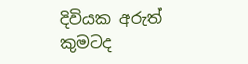දිවියක අරුත් කුමටද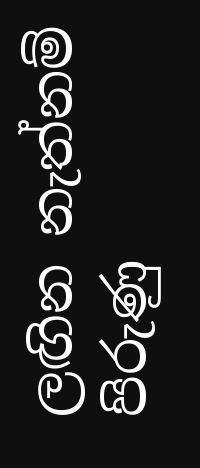ලඟින නැත්නම් පිරුණු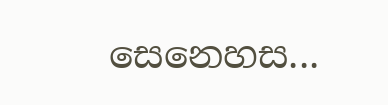සෙනෙහස...